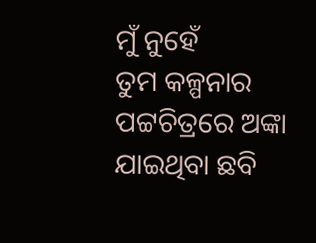ମୁଁ ନୁହେଁ
ତୁମ କଳ୍ପନାର ପଟ୍ଟଚିତ୍ରରେ ଅଙ୍କା ଯାଇଥିବା ଛବି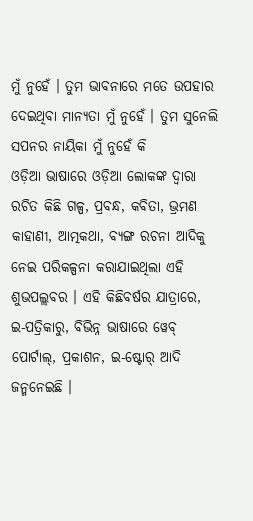ମୁଁ ନୁହେଁ । ତୁମ ଭାବନାରେ ମତେ ଉପହାର ଦେଇଥିବା ମାନ୍ୟତା ମୁଁ ନୁହେଁ । ତୁମ ସୁନେଲି ସପନର ନାୟିକା ମୁଁ ନୁହେଁ କି
ଓଡ଼ିଆ ଭାଷାରେ ଓଡ଼ିଆ ଲୋକଙ୍କ ଦ୍ୱାରା ରଚିତ କିଛି ଗଳ୍ପ, ପ୍ରବନ୍ଧ, କବିତା, ଭ୍ରମଣ କାହାଣୀ, ଆତ୍ମକଥା, ବ୍ୟଙ୍ଗ ରଚନା ଆଦିକୁ ନେଇ ପରିକଳ୍ପନା କରାଯାଇଥିଲା ଏହି ଶୁଭପଲ୍ଲବର । ଏହି କିଛିବର୍ଷର ଯାତ୍ରାରେ, ଇ-ପତ୍ରିକାରୁ, ବିଭିନ୍ନ ଭାଷାରେ ୱେବ୍ ପୋର୍ଟାଲ୍, ପ୍ରକାଶନ, ଇ-ଷ୍ଟୋର୍ ଆଦି ଜନ୍ମନେଇଛି ।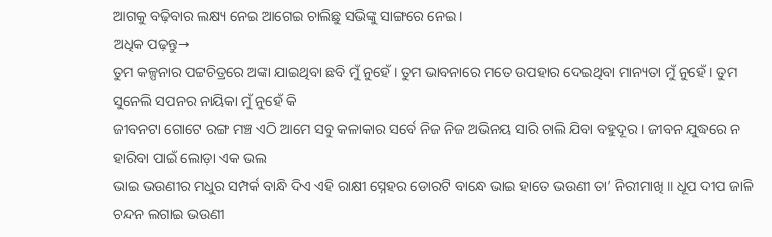ଆଗକୁ ବଢ଼ିବାର ଲକ୍ଷ୍ୟ ନେଇ ଆଗେଇ ଚାଲିଛୁ ସଭିଙ୍କୁ ସାଙ୍ଗରେ ନେଇ ।
ଅଧିକ ପଢ଼ନ୍ତୁ→
ତୁମ କଳ୍ପନାର ପଟ୍ଟଚିତ୍ରରେ ଅଙ୍କା ଯାଇଥିବା ଛବି ମୁଁ ନୁହେଁ । ତୁମ ଭାବନାରେ ମତେ ଉପହାର ଦେଇଥିବା ମାନ୍ୟତା ମୁଁ ନୁହେଁ । ତୁମ ସୁନେଲି ସପନର ନାୟିକା ମୁଁ ନୁହେଁ କି
ଜୀବନଟା ଗୋଟେ ରଙ୍ଗ ମଞ୍ଚ ଏଠି ଆମେ ସବୁ କଳାକାର ସର୍ବେ ନିଜ ନିଜ ଅଭିନୟ ସାରି ଚାଲି ଯିବା ବହୁଦୂର । ଜୀବନ ଯୁଦ୍ଧରେ ନ ହାରିବା ପାଇଁ ଲୋଡ଼ା ଏକ ଭଲ
ଭାଇ ଭଉଣୀର ମଧୁର ସମ୍ପର୍କ ବାନ୍ଧି ଦିଏ ଏହି ରାକ୍ଷୀ ସ୍ନେହର ଡୋରଟି ବାନ୍ଧେ ଭାଇ ହାତେ ଭଉଣୀ ତା’ ନିରୀମାଖି ॥ ଧୂପ ଦୀପ ଜାଳି ଚନ୍ଦନ ଲଗାଇ ଭଉଣୀ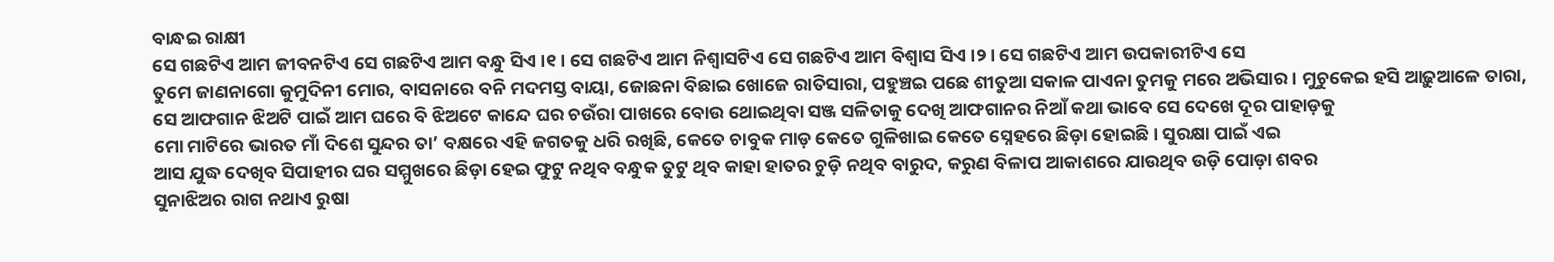ବାନ୍ଧଇ ରାକ୍ଷୀ
ସେ ଗଛଟିଏ ଆମ ଜୀବନଟିଏ ସେ ଗଛଟିଏ ଆମ ବନ୍ଧୁ ସିଏ ।୧। ସେ ଗଛଟିଏ ଆମ ନିଶ୍ୱାସଟିଏ ସେ ଗଛଟିଏ ଆମ ବିଶ୍ୱାସ ସିଏ ।୨। ସେ ଗଛଟିଏ ଆମ ଉପକାରୀଟିଏ ସେ
ତୁମେ ଜାଣନାଗୋ କୁମୁଦିନୀ ମୋର, ବାସନାରେ ବନି ମଦମସ୍ତ ବାୟା, ଜୋଛନା ବିଛାଇ ଖୋଜେ ରାତିସାରା, ପହୁଞ୍ଚଇ ପଛେ ଶୀତୁଆ ସକାଳ ପାଏନା ତୁମକୁ ମରେ ଅଭିସାର । ମୁଚୁକେଇ ହସି ଆଢ଼ୁଆଳେ ତାରା,
ସେ ଆଫଗାନ ଝିଅଟି ପାଇଁ ଆମ ଘରେ ବି ଝିଅଟେ କାନ୍ଦେ ଘର ଚଉଁରା ପାଖରେ ବୋଉ ଥୋଇଥିବା ସଞ୍ଜ ସଳିତାକୁ ଦେଖି ଆଫଗାନର ନିଆଁ କଥା ଭାବେ ସେ ଦେଖେ ଦୂର ପାହାଡ଼କୁ
ମୋ ମାଟିରେ ଭାରତ ମାଁ ଦିଶେ ସୁନ୍ଦର ତା’ ବକ୍ଷରେ ଏହି ଜଗତକୁ ଧରି ରଖିଛି, କେତେ ଚାବୁକ ମାଡ଼ କେତେ ଗୁଳିଖାଇ କେତେ ସ୍ନେହରେ ଛିଡ଼ା ହୋଇଛି । ସୁରକ୍ଷା ପାଇଁ ଏଇ
ଆସ ଯୁଦ୍ଧ ଦେଖିବ ସିପାହୀର ଘର ସମ୍ମୁଖରେ ଛିଡ଼ା ହେଇ ଫୁଟୁ ନଥିବ ବନ୍ଧୁକ ତୁଟୁ ଥିବ କାହା ହାତର ଚୁଡ଼ି ନଥିବ ବାରୁଦ, କରୁଣ ବିଳାପ ଆକାଶରେ ଯାଉଥିବ ଉଡ଼ି ପୋଡ଼ା ଶବର
ସୁନାଝିଅର ରାଗ ନଥାଏ ରୁଷା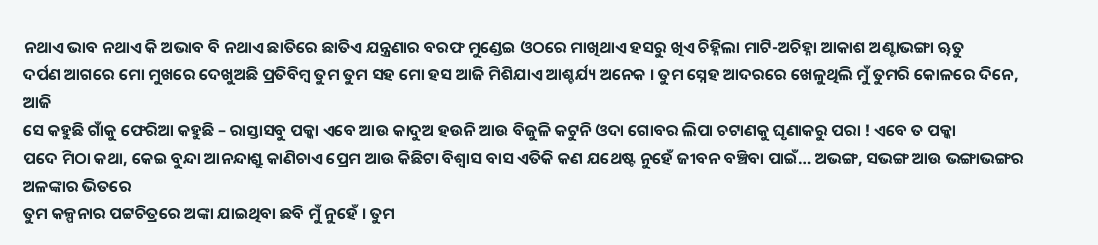ନଥାଏ ଭାବ ନଥାଏ କି ଅଭାବ ବି ନଥାଏ ଛାତିରେ ଛାତିଏ ଯନ୍ତ୍ରଣାର ବରଫ ମୁଣ୍ଡେଇ ଓଠରେ ମାଖିଥାଏ ହସରୁ ଖିଏ ଚିହ୍ନିଲା ମାଟି-ଅଚିହ୍ନା ଆକାଶ ଅଣ୍ଟାଭଙ୍ଗା ୠତୁ
ଦର୍ପଣ ଆଗରେ ମୋ ମୁଖରେ ଦେଖୁଅଛି ପ୍ରତିବିମ୍ବ ତୁମ ତୁମ ସହ ମୋ ହସ ଆଜି ମିଶିଯାଏ ଆଶ୍ଚର୍ଯ୍ୟ ଅନେକ । ତୁମ ସ୍ନେହ ଆଦରରେ ଖେଳୁଥିଲି ମୁଁ ତୁମରି କୋଳରେ ଦିନେ, ଆଜି
ସେ କହୁଛି ଗାଁକୁ ଫେରିଆ କହୁଛି – ରାସ୍ତାସବୁ ପକ୍କା ଏବେ ଆଉ କାଦୁଅ ହଉନି ଆଉ ବିଜୁଳି କଟୁନି ଓଦା ଗୋବର ଲିପା ଚଟାଣକୁ ଘୃଣାକରୁ ପରା ! ଏବେ ତ ପକ୍କା
ପଦେ ମିଠା କଥା, କେଇ ବୁନ୍ଦା ଆନନ୍ଦାଶ୍ରୁ କାଣିଚାଏ ପ୍ରେମ ଆଉ କିଛିଟା ବିଶ୍ୱାସ ବାସ ଏତିକି କଣ ଯଥେଷ୍ଟ ନୁହେଁ ଜୀବନ ବଞ୍ଚିବା ପାଇଁ… ଅଭଙ୍ଗ, ସଭଙ୍ଗ ଆଉ ଭଙ୍ଗାଭଙ୍ଗର ଅଳଙ୍କାର ଭିତରେ
ତୁମ କଳ୍ପନାର ପଟ୍ଟଚିତ୍ରରେ ଅଙ୍କା ଯାଇଥିବା ଛବି ମୁଁ ନୁହେଁ । ତୁମ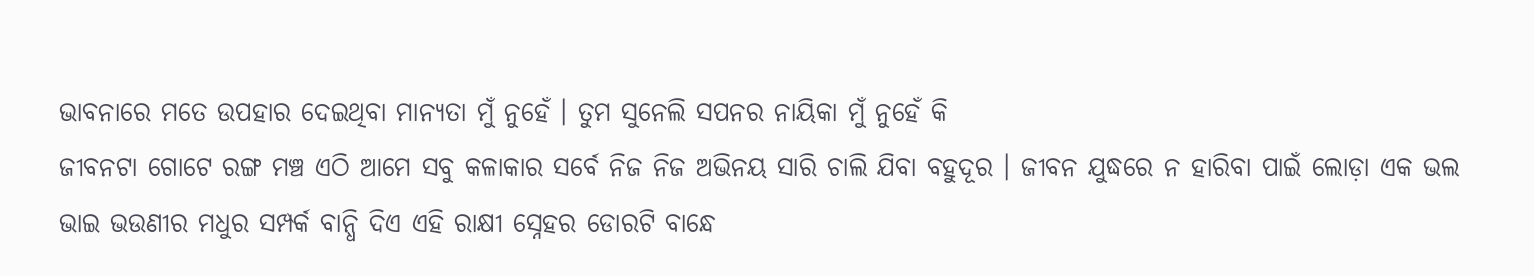ଭାବନାରେ ମତେ ଉପହାର ଦେଇଥିବା ମାନ୍ୟତା ମୁଁ ନୁହେଁ । ତୁମ ସୁନେଲି ସପନର ନାୟିକା ମୁଁ ନୁହେଁ କି
ଜୀବନଟା ଗୋଟେ ରଙ୍ଗ ମଞ୍ଚ ଏଠି ଆମେ ସବୁ କଳାକାର ସର୍ବେ ନିଜ ନିଜ ଅଭିନୟ ସାରି ଚାଲି ଯିବା ବହୁଦୂର । ଜୀବନ ଯୁଦ୍ଧରେ ନ ହାରିବା ପାଇଁ ଲୋଡ଼ା ଏକ ଭଲ
ଭାଇ ଭଉଣୀର ମଧୁର ସମ୍ପର୍କ ବାନ୍ଧି ଦିଏ ଏହି ରାକ୍ଷୀ ସ୍ନେହର ଡୋରଟି ବାନ୍ଧେ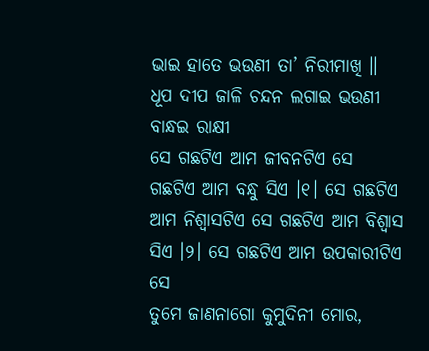ଭାଇ ହାତେ ଭଉଣୀ ତା’ ନିରୀମାଖି ॥ ଧୂପ ଦୀପ ଜାଳି ଚନ୍ଦନ ଲଗାଇ ଭଉଣୀ ବାନ୍ଧଇ ରାକ୍ଷୀ
ସେ ଗଛଟିଏ ଆମ ଜୀବନଟିଏ ସେ ଗଛଟିଏ ଆମ ବନ୍ଧୁ ସିଏ ।୧। ସେ ଗଛଟିଏ ଆମ ନିଶ୍ୱାସଟିଏ ସେ ଗଛଟିଏ ଆମ ବିଶ୍ୱାସ ସିଏ ।୨। ସେ ଗଛଟିଏ ଆମ ଉପକାରୀଟିଏ ସେ
ତୁମେ ଜାଣନାଗୋ କୁମୁଦିନୀ ମୋର,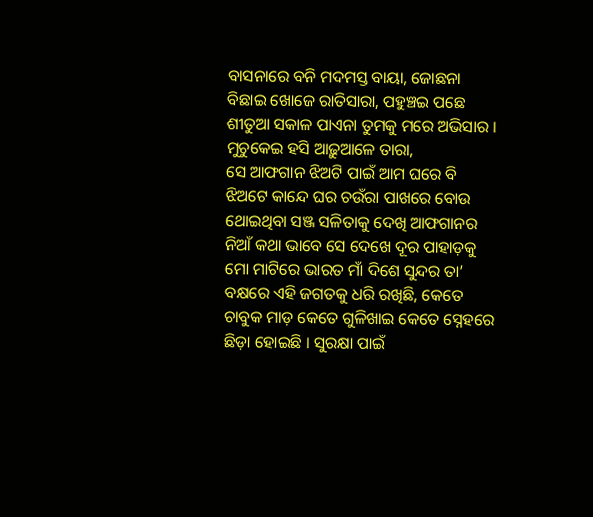ବାସନାରେ ବନି ମଦମସ୍ତ ବାୟା, ଜୋଛନା ବିଛାଇ ଖୋଜେ ରାତିସାରା, ପହୁଞ୍ଚଇ ପଛେ ଶୀତୁଆ ସକାଳ ପାଏନା ତୁମକୁ ମରେ ଅଭିସାର । ମୁଚୁକେଇ ହସି ଆଢ଼ୁଆଳେ ତାରା,
ସେ ଆଫଗାନ ଝିଅଟି ପାଇଁ ଆମ ଘରେ ବି ଝିଅଟେ କାନ୍ଦେ ଘର ଚଉଁରା ପାଖରେ ବୋଉ ଥୋଇଥିବା ସଞ୍ଜ ସଳିତାକୁ ଦେଖି ଆଫଗାନର ନିଆଁ କଥା ଭାବେ ସେ ଦେଖେ ଦୂର ପାହାଡ଼କୁ
ମୋ ମାଟିରେ ଭାରତ ମାଁ ଦିଶେ ସୁନ୍ଦର ତା’ ବକ୍ଷରେ ଏହି ଜଗତକୁ ଧରି ରଖିଛି, କେତେ ଚାବୁକ ମାଡ଼ କେତେ ଗୁଳିଖାଇ କେତେ ସ୍ନେହରେ ଛିଡ଼ା ହୋଇଛି । ସୁରକ୍ଷା ପାଇଁ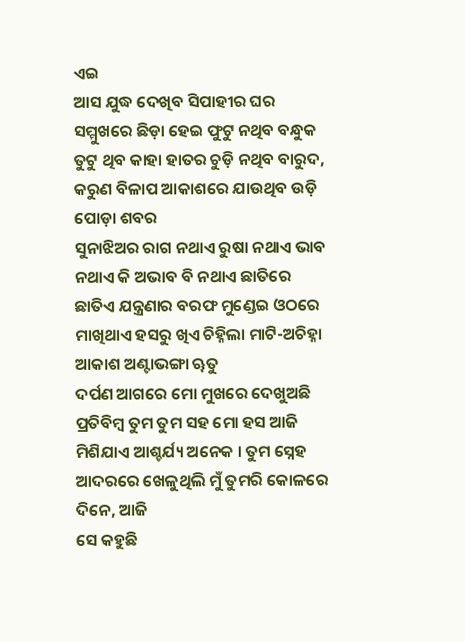ଏଇ
ଆସ ଯୁଦ୍ଧ ଦେଖିବ ସିପାହୀର ଘର ସମ୍ମୁଖରେ ଛିଡ଼ା ହେଇ ଫୁଟୁ ନଥିବ ବନ୍ଧୁକ ତୁଟୁ ଥିବ କାହା ହାତର ଚୁଡ଼ି ନଥିବ ବାରୁଦ, କରୁଣ ବିଳାପ ଆକାଶରେ ଯାଉଥିବ ଉଡ଼ି ପୋଡ଼ା ଶବର
ସୁନାଝିଅର ରାଗ ନଥାଏ ରୁଷା ନଥାଏ ଭାବ ନଥାଏ କି ଅଭାବ ବି ନଥାଏ ଛାତିରେ ଛାତିଏ ଯନ୍ତ୍ରଣାର ବରଫ ମୁଣ୍ଡେଇ ଓଠରେ ମାଖିଥାଏ ହସରୁ ଖିଏ ଚିହ୍ନିଲା ମାଟି-ଅଚିହ୍ନା ଆକାଶ ଅଣ୍ଟାଭଙ୍ଗା ୠତୁ
ଦର୍ପଣ ଆଗରେ ମୋ ମୁଖରେ ଦେଖୁଅଛି ପ୍ରତିବିମ୍ବ ତୁମ ତୁମ ସହ ମୋ ହସ ଆଜି ମିଶିଯାଏ ଆଶ୍ଚର୍ଯ୍ୟ ଅନେକ । ତୁମ ସ୍ନେହ ଆଦରରେ ଖେଳୁଥିଲି ମୁଁ ତୁମରି କୋଳରେ ଦିନେ, ଆଜି
ସେ କହୁଛି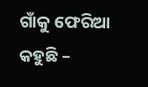ଗାଁକୁ ଫେରିଆ କହୁଛି –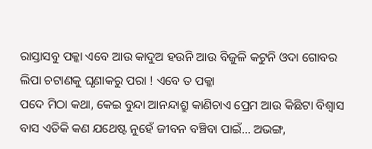ରାସ୍ତାସବୁ ପକ୍କା ଏବେ ଆଉ କାଦୁଅ ହଉନି ଆଉ ବିଜୁଳି କଟୁନି ଓଦା ଗୋବର ଲିପା ଚଟାଣକୁ ଘୃଣାକରୁ ପରା ! ଏବେ ତ ପକ୍କା
ପଦେ ମିଠା କଥା, କେଇ ବୁନ୍ଦା ଆନନ୍ଦାଶ୍ରୁ କାଣିଚାଏ ପ୍ରେମ ଆଉ କିଛିଟା ବିଶ୍ୱାସ ବାସ ଏତିକି କଣ ଯଥେଷ୍ଟ ନୁହେଁ ଜୀବନ ବଞ୍ଚିବା ପାଇଁ… ଅଭଙ୍ଗ,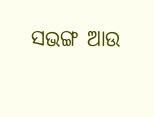ସଭଙ୍ଗ ଆଉ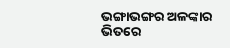ଭଙ୍ଗାଭଙ୍ଗର ଅଳଙ୍କାର ଭିତରେ